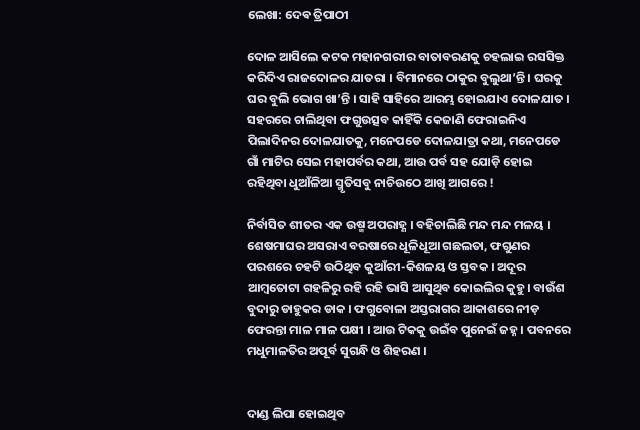ଲେଖା: ଦେଵ ତ୍ରିପାଠୀ

ଦୋଳ ଆସିଲେ କଟକ ମହାନଗରୀର ବାତାବରଣକୁ ଚହଲାଇ ରସସିକ୍ତ କରିଦିଏ ରାଜଦୋଳର ଯାତରା । ବିମାନରେ ଠାକୁର ବୁଲୁଥା’ନ୍ତି । ଘରକୁ ଘର ବୁଲି ଭୋଗ ଖା’ନ୍ତି । ସାହି ସାହିରେ ଆରମ୍ଭ ହୋଇଯାଏ ଦୋଳଯାତ । ସହରରେ ଚାଲିଥିବା ଫଗୁଉତ୍ସବ କାହିଁକି କେଜାଣି ଫେରାଇନିଏ ପିଲାଦିନର ଦୋଳଯାତକୁ, ମନେପଡେ ଦୋଳଯାତ୍ରା କଥା, ମନେପଡେ ଗାଁ ମାଟିର ସେଇ ମହାପର୍ବର କଥା, ଆଉ ପର୍ବ ସହ ଯୋଡ଼ି ହୋଇ ରହିଥିବା ଧୁଆଁଳିଆ ସ୍ମୃତିସବୁ ନାଚିଉଠେ ଆଖି ଆଗରେ !

ନିର୍ବାସିତ ଶୀତର ଏକ ଉଷ୍ମ ଅପରାହ୍ଣ । ବହିଚାଲିଛି ମନ୍ଦ ମନ୍ଦ ମଳୟ । ଶେଷମାଘର ଅସରାଏ ବରଷାରେ ଧୂଳିଧୂଆ ଗଛଲତା, ଫଗୁଣର ପରଶରେ ଚହଟି ଉଠିଥିବ କୁଆଁରୀ-କିଶଳୟ ଓ ସ୍ତବକ । ଅଦୂର ଆମ୍ବତୋଟା ଗହଳିରୁ ରହି ରହି ଭାସି ଆସୁଥିବ କୋଇଲିର କୁହୁ। ବାଉଁଶ ବୁଦାରୁ ଡାହୁକର ଡାକ । ଫଗୁବୋଳା ଅସ୍ତରାଗର ଆକାଶରେ ନୀଡ଼ ଫେରନ୍ତା ମାଳ ମାଳ ପକ୍ଷୀ । ଆଉ ଟିକକୁ ଉଇଁବ ପୁନେଇଁ ଜହ୍ନ । ପବନରେ ମଧୁମାଳତିର ଅପୂର୍ବ ସୁଗନ୍ଧି ଓ ଶିହରଣ ।


ଦାଣ୍ଡ ଲିପା ହୋଇଥିବ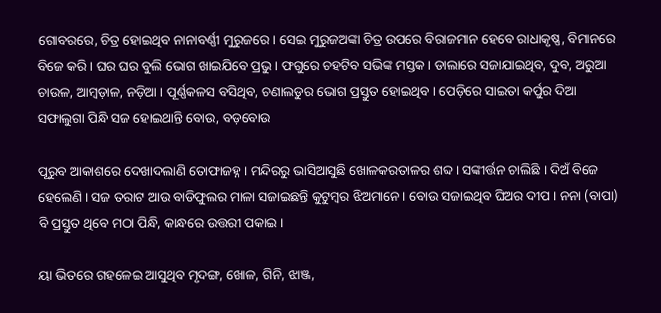ଗୋବରରେ, ଚିତ୍ର ହୋଇଥିବ ନାନାବର୍ଣ୍ଣୀ ମୁରୁଜରେ । ସେଇ ମୁରୁଜଅଙ୍କା ଚିତ୍ର ଉପରେ ବିରାଜମାନ ହେବେ ରାଧାକୃଷ୍ଣ, ବିମାନରେ ବିଜେ କରି । ଘର ଘର ବୁଲି ଭୋଗ ଖାଇଯିବେ ପ୍ରଭୁ । ଫଗୁରେ ଚହଟିବ ସଭିଙ୍କ ମସ୍ତକ । ଡାଲାରେ ସଜାଯାଇଥିବ, ଦୁବ, ଅରୁଆ ଚାଉଳ, ଆମ୍ବଡ଼ାଳ, ନଡ଼ିଆ । ପୂର୍ଣ୍ଣକଳସ ବସିଥିବ, ଚଣାଲଡୁର ଭୋଗ ପ୍ରସ୍ତୁତ ହୋଇଥିବ । ପେଡ଼ିରେ ସାଇତା କର୍ପୁର ଦିଆ ସଫାଲୁଗା ପିନ୍ଧି ସଜ ହୋଇଥାନ୍ତି ବୋଉ, ବଡ଼ବୋଉ

ପୂରୁବ ଆକାଶରେ ଦେଖାଦଲାଣି ତୋଫାଜହ୍ନ । ମନ୍ଦିରରୁ ଭାସିଆସୁଛି ଖୋଳକରତାଳର ଶବ୍ଦ । ସଙ୍କୀର୍ତ୍ତନ ଚାଲିଛି । ଦିଅଁ ବିଜେ ହେଲେଣି । ସଜ ତରାଟ ଆଉ ବାଡିଫୁଲର ମାଳା ସଜାଇଛନ୍ତି କୁଟୁମ୍ବର ଝିଅମାନେ । ବୋଉ ସଜାଇଥିବ ଘିଅର ଦୀପ । ନନା (ବାପା) ବି ପ୍ରସ୍ତୁତ ଥିବେ ମଠା ପିନ୍ଧି, କାନ୍ଧରେ ଉତ୍ତରୀ ପକାଇ ।

ୟା ଭିତରେ ଗହଳେଇ ଆସୁଥିବ ମୃଦଙ୍ଗ, ଖୋଳ, ଗିନି, ଝାଞ୍ଜ,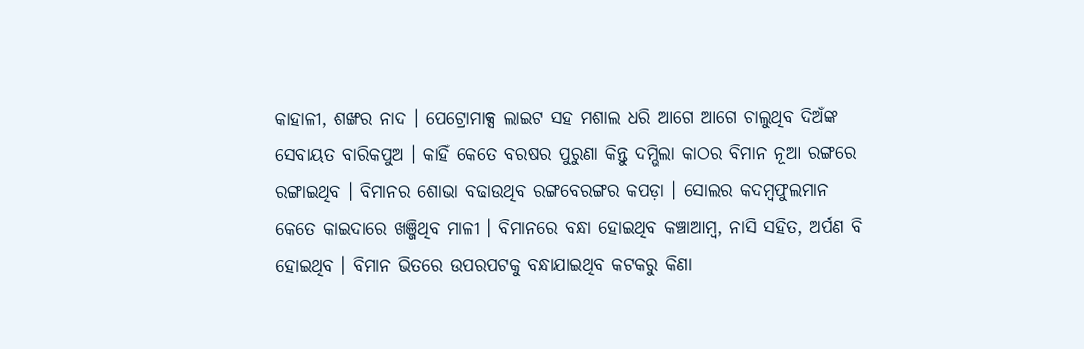କାହାଳୀ, ଶଙ୍ଖର ନାଦ । ପେଟ୍ରୋମାକ୍ସ ଲାଇଟ ସହ ମଶାଲ ଧରି ଆଗେ ଆଗେ ଚାଲୁଥିବ ଦିଅଁଙ୍କ ସେବାୟତ ବାରିକପୁଅ । କାହିଁ କେତେ ବରଷର ପୁରୁଣା କିନ୍ତୁ ଦମ୍ଭିଲା କାଠର ବିମାନ ନୂଆ ରଙ୍ଗରେ ରଙ୍ଗାଇଥିବ । ବିମାନର ଶୋଭା ବଢାଉଥିବ ରଙ୍ଗବେରଙ୍ଗର କପଡ଼ା । ସୋଲର କଦମ୍ବଫୁଲମାନ କେତେ କାଇଦାରେ ଖଞ୍ଜିଥିବ ମାଳୀ । ବିମାନରେ ବନ୍ଧା ହୋଇଥିବ କଞ୍ଚାଆମ୍ବ, ନାସି ସହିତ, ଅର୍ପଣ ବି ହୋଇଥିବ । ବିମାନ ଭିତରେ ଉପରପଟକୁ ବନ୍ଧାଯାଇଥିବ କଟକରୁ କିଣା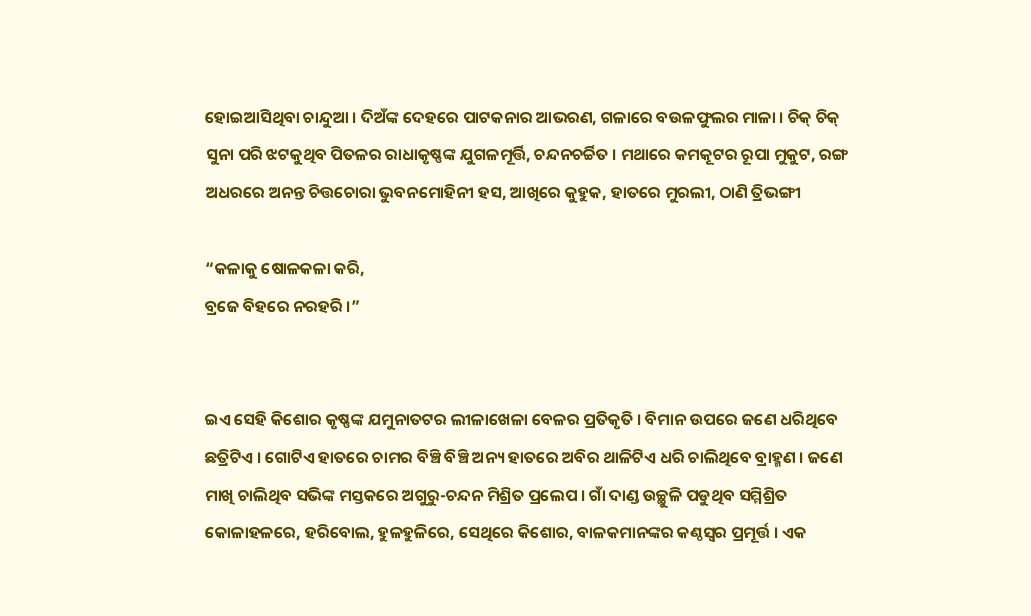ହୋଇଆସିଥିବା ଚାନ୍ଦୁଆ । ଦିଅଁଙ୍କ ଦେହରେ ପାଟକନାର ଆଭରଣ, ଗଳାରେ ବଉଳଫୁଲର ମାଳା । ଚିକ୍ ଚିକ୍ ସୁନା ପରି ଝଟକୁଥିବ ପିତଳର ରାଧାକୃଷ୍ଣଙ୍କ ଯୁଗଳମୂର୍ତ୍ତି, ଚନ୍ଦନଚର୍ଚ୍ଚିତ । ମଥାରେ କମକୂଟର ରୂପା ମୁକୁଟ, ରଙ୍ଗ ଅଧରରେ ଅନନ୍ତ ଚିତ୍ତଚୋରା ଭୁବନମୋହିନୀ ହସ, ଆଖିରେ କୁହୁକ, ହାତରେ ମୁରଲୀ, ଠାଣି ତ୍ରିଭଙ୍ଗୀ

“କଳାକୁ ଷୋଳକଳା କରି,
ବ୍ରଜେ ବିହରେ ନରହରି ।”


ଇଏ ସେହି କିଶୋର କୃଷ୍ଣଙ୍କ ଯମୁନାତଟର ଲୀଳାଖେଳା ବେଳର ପ୍ରତିକୃତି । ବିମାନ ଉପରେ ଜଣେ ଧରିଥିବେ ଛତ୍ରିଟିଏ । ଗୋଟିଏ ହାତରେ ଚାମର ବିଞ୍ଚି ବିଞ୍ଚି ଅନ୍ୟ ହାତରେ ଅବିର ଥାଳିଟିଏ ଧରି ଚାଲିଥିବେ ବ୍ରାହ୍ମଣ । ଜଣେ ମାଖି ଚାଲିଥିବ ସଭିଙ୍କ ମସ୍ତକରେ ଅଗୁରୁ-ଚନ୍ଦନ ମିଶ୍ରିତ ପ୍ରଲେପ । ଗାଁ ଦାଣ୍ଡ ଉଚ୍ଛୁଳି ପଡୁଥିବ ସମ୍ମିଶ୍ରିତ କୋଳାହଳରେ, ହରିବୋଲ, ହୁଳହୁଳିରେ, ସେଥିରେ କିଶୋର, ବାଳକମାନଙ୍କର କଣ୍ଠସ୍ବର ପ୍ରମୂର୍ତ୍ତ । ଏକ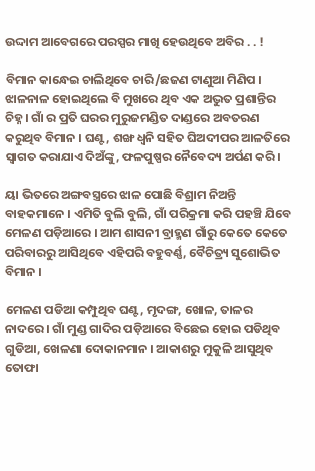ଉଦ୍ଦାମ ଆବେଗରେ ପରସ୍ପର ମାଖି ହେଉଥିବେ ଅବିର . . !

ବିମାନ କାନ୍ଧେଇ ଚାଲିଥିବେ ଚାରି/ଛଜଣ ଟାଣୁଆ ମିଣିପ । ଝାଳନାଳ ହୋଇଥିଲେ ବି ମୁଖରେ ଥିବ ଏକ ଅଦ୍ଭୁତ ପ୍ରଶାନ୍ତିର ଚିହ୍ନ । ଗାଁ ର ପ୍ରତି ଘରର ମୁରୁଜମଣ୍ଡିତ ଦାଣ୍ଡରେ ଅବତରଣ କରୁଥିବ ବିମାନ । ଘଣ୍ଟ, ଶଙ୍ଖ ଧ୍ୱନି ସହିତ ଘିଅଦୀପର ଆଳତିରେ ସ୍ବାଗତ କରାଯାଏ ଦିଅଁଙ୍କୁ, ଫଳପୁଷ୍ପର ନୈବେଦ୍ୟ ଅର୍ପଣ କରି ।

ୟା ଭିତରେ ଅଙ୍ଗବସ୍ତ୍ରରେ ଝାଳ ପୋଛି ବିଶ୍ରାମ ନିଅନ୍ତି ବାହକମାନେ । ଏମିତି ବୁଲି ବୁଲି, ଗାଁ ପରିକ୍ରମା କରି ପହଞ୍ଚି ଯିବେ ମେଳଣ ପଡ଼ିଆରେ । ଆମ ଶାସନୀ ବ୍ରାହ୍ମଣ ଗାଁରୁ କେତେ କେତେ ପରିବାରରୁ ଆସିଥିବେ ଏହିପରି ବହୁବର୍ଣ୍ଣ, ବୈଚିତ୍ର୍ୟ ସୁଶୋଭିତ ବିମାନ ।

ମେଳଣ ପଡିଆ କମ୍ପୁଥିବ ଘଣ୍ଟ, ମୃଦଙ୍ଗ, ଖୋଳ, ତାଳର ନାଦରେ । ଗାଁ ମୁଣ୍ଡ ଗାଦିର ପଡ଼ିଆରେ ବିଛେଇ ହୋଇ ପଡିଥିବ ଗୁଡିଆ, ଖେଳଣା ଦୋକାନମାନ । ଆକାଶରୁ ମୁକୁଳି ଆସୁଥିବ ତୋଫା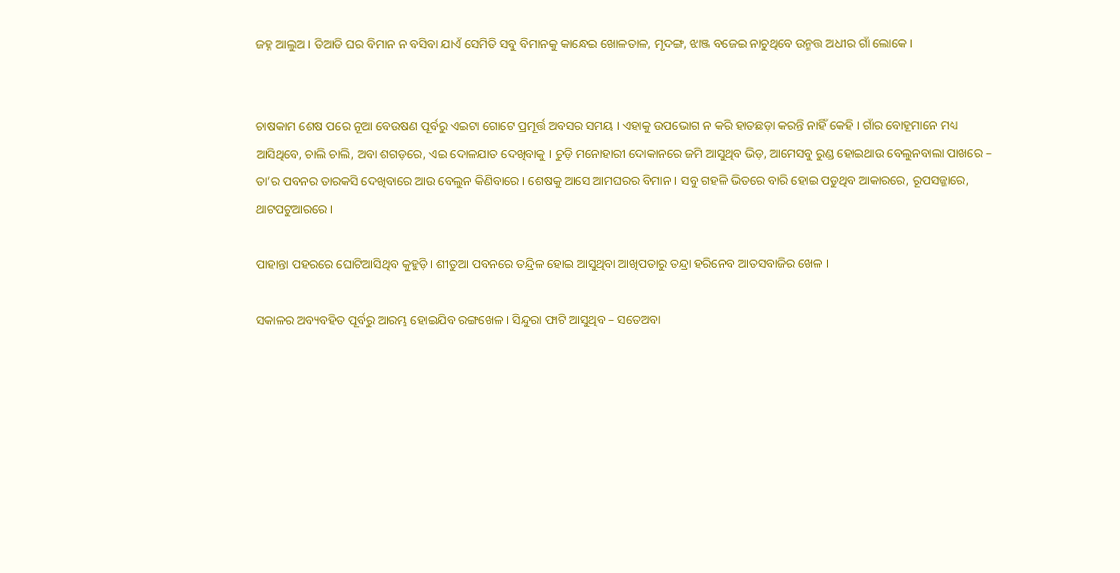ଜହ୍ନ ଆଲୁଅ । ତିଆଡି ଘର ବିମାନ ନ ବସିବା ଯାଏଁ ସେମିତି ସବୁ ବିମାନକୁ କାନ୍ଧେଇ ଖୋଳତାଳ, ମୃଦଙ୍ଗ, ଝାଞ୍ଜ ବଜେଇ ନାଚୁଥିବେ ଉନ୍ମତ୍ତ ଅଧୀର ଗାଁ ଲୋକେ ।


ଚାଷକାମ ଶେଷ ପରେ ନୂଆ ବେଉଷଣ ପୂର୍ବରୁ ଏଇଟା ଗୋଟେ ପ୍ରମୂର୍ତ୍ତ ଅବସର ସମୟ । ଏହାକୁ ଉପଭୋଗ ନ କରି ହାତଛଡ଼ା କରନ୍ତି ନାହିଁ କେହି । ଗାଁର ବୋହୂମାନେ ମଧ୍ୟ ଆସିଥିବେ, ଚାଲି ଚାଲି, ଅବା ଶଗଡ଼ରେ, ଏଇ ଦୋଳଯାତ ଦେଖିବାକୁ । ଚୁଡ଼ି ମନୋହାରୀ ଦୋକାନରେ ଜମି ଆସୁଥିବ ଭିଡ଼, ଆମେସବୁ ରୁଣ୍ଡ ହୋଇଥାଉ ବେଲୁନବାଲା ପାଖରେ – ତା’ର ପବନର ତାରକସି ଦେଖିବାରେ ଆଉ ବେଲୁନ କିଣିବାରେ । ଶେଷକୁ ଆସେ ଆମଘରର ବିମାନ । ସବୁ ଗହଳି ଭିତରେ ବାରି ହୋଇ ପଡୁଥିବ ଆକାରରେ, ରୂପସଜ୍ଜାରେ, ଥାଟପଟୁଆରରେ ।

ପାହାନ୍ତା ପହରରେ ଘୋଟିଆସିଥିବ କୁହୁଡ଼ି । ଶୀତୁଆ ପବନରେ ତନ୍ଦ୍ରିଳ ହୋଇ ଆସୁଥିବା ଆଖିପତାରୁ ତନ୍ଦ୍ରା ହରିନେବ ଆତସବାଜିର ଖେଳ ।

ସକାଳର ଅବ୍ୟବହିତ ପୂର୍ବରୁ ଆରମ୍ଭ ‌ହୋଇଯିବ ରଙ୍ଗଖେଳ । ସିନ୍ଦୁରା ଫାଟି ଆସୁଥିବ – ସତେଅବା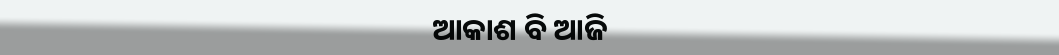ଆକାଶ ବି ଆଜି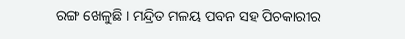ରଙ୍ଗ ଖେଳୁଛି । ମନ୍ଦ୍ରିତ ମଳୟ ପବନ ସହ ପିଚକାରୀର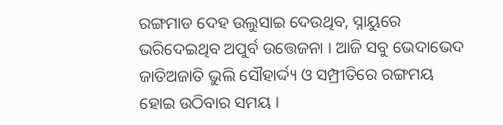ରଙ୍ଗମାଡ ଦେହ ଉଲୁସାଇ ଦେଉଥିବ, ସ୍ନାୟୁରେ ଭରିଦେଇଥିବ ଅପୁର୍ବ ଉତ୍ତେଜନା । ଆଜି ସବୁ ଭେଦାଭେଦ ଜାତିଅଜାତି ଭୁଲି ସୌହାର୍ଦ୍ଦ୍ୟ ଓ ସମ୍ପ୍ରୀତିରେ ରଙ୍ଗମୟ ହୋଇ ଉଠିବାର ସମୟ ।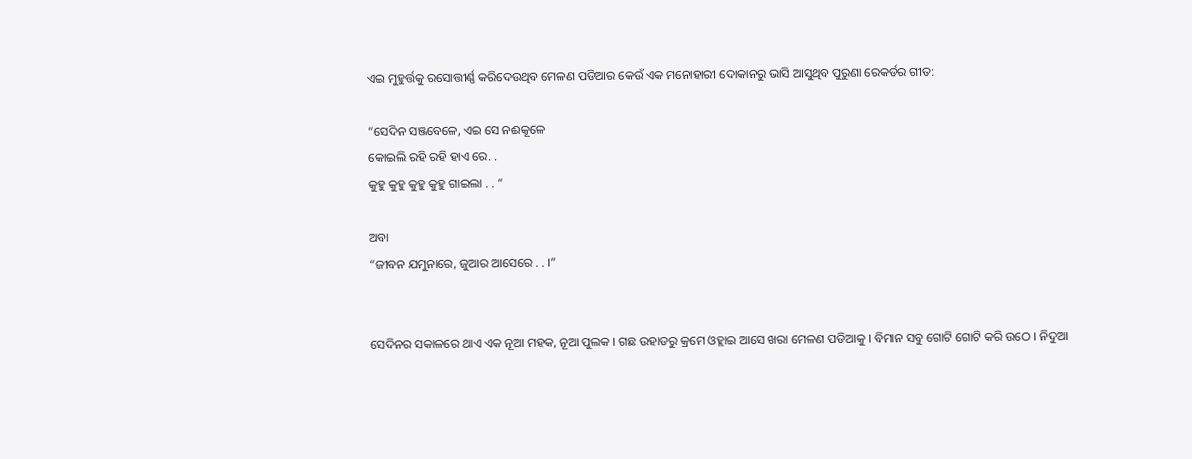ଏଇ ମୁହୁର୍ତ୍ତକୁ ରସୋତ୍ତୀର୍ଣ୍ଣ କରିଦେଉଥିବ ମେଳଣ ପଡିଆର କେଉଁ ଏକ ମନୋହାରୀ ଦୋକାନରୁ ଭାସି ଆସୁଥିବ ପୁରୁଣା ରେକର୍ଡର ଗୀତ:

“ସେଦିନ ସଞ୍ଜବେଳେ, ଏଇ ସେ ନଈକୂଳେ
କୋଇଲି ରହି ରହି ହାଏ ରେ. .
କୁହୁ କୁହୁ କୁହୁ କୁହୁ ଗାଇଲା . . “

ଅବା
“ଜୀବନ ଯମୁନାରେ, ଜୁଆର ଆସେରେ . . ।”


ସେଦିନର ସକାଳରେ ଥାଏ ଏକ ନୂଆ ମହକ, ନୂଆ ପୁଲକ । ଗଛ ଉହାଡରୁ କ୍ରମେ ଓହ୍ଲାଇ ଆସେ ଖରା ମେଳଣ ପଡିଆକୁ । ବିମାନ ସବୁ ଗୋଟି ଗୋଟି କରି ଉଠେ । ନିଦୁଆ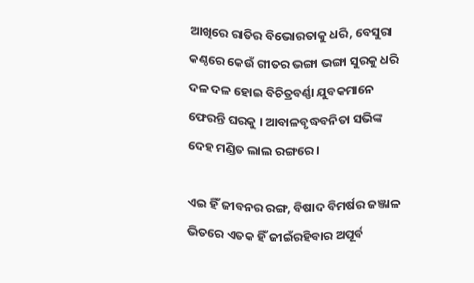ଆଖିରେ ରାତିର ବିଭୋରତାକୁ ଧରି, ବେସୁରା କଣ୍ଠରେ କେଉଁ ଗୀତର ଭଙ୍ଗା ଭଙ୍ଗା ସୁରକୁ ଧରି ଦଳ ଦଳ ହୋଇ ବିଚିତ୍ରବର୍ଣ୍ଣା ଯୁବକମାନେ ଫେରନ୍ତି ଘରକୁ । ଆବାଳବୃଦ୍ଧବନିତା ସଭିଙ୍କ ଦେହ ମଣ୍ଡିତ ଲାଲ ରଙ୍ଗରେ ।

ଏଇ ହିଁ ଜୀବନର ରଙ୍ଗ, ବିଷାଦ ବିମର୍ଷର ଜଞ୍ଜାଳ ଭିତରେ ଏତକ ହିଁ ଜୀଇଁରହିବାର ଅପୂର୍ବ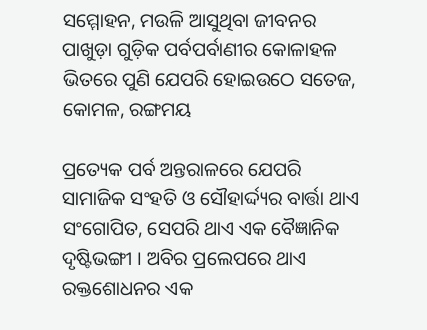ସମ୍ମୋହନ, ମଉଳି ଆସୁଥିବା ଜୀବନର ପାଖୁଡ଼ା ଗୁଡ଼ିକ ପର୍ବପର୍ବାଣୀର କୋଳାହଳ ଭିତରେ ପୁଣି ଯେପରି ହୋଇଉଠେ ସତେଜ, କୋମଳ, ରଙ୍ଗମୟ

ପ୍ରତ୍ୟେକ ପର୍ବ ଅନ୍ତରାଳରେ ଯେପରି ସାମାଜିକ ସଂହତି ଓ ସୌହାର୍ଦ୍ଦ୍ୟର ବାର୍ତ୍ତା ଥାଏ ସଂଗୋପିତ, ସେପରି ଥାଏ ଏକ ବୈଜ୍ଞାନିକ ଦୃଷ୍ଟିଭଙ୍ଗୀ । ଅବିର ପ୍ରଲେପରେ ଥାଏ ରକ୍ତଶୋଧନର ଏକ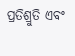ପ୍ରତିଶ୍ରୁତି ଏବଂ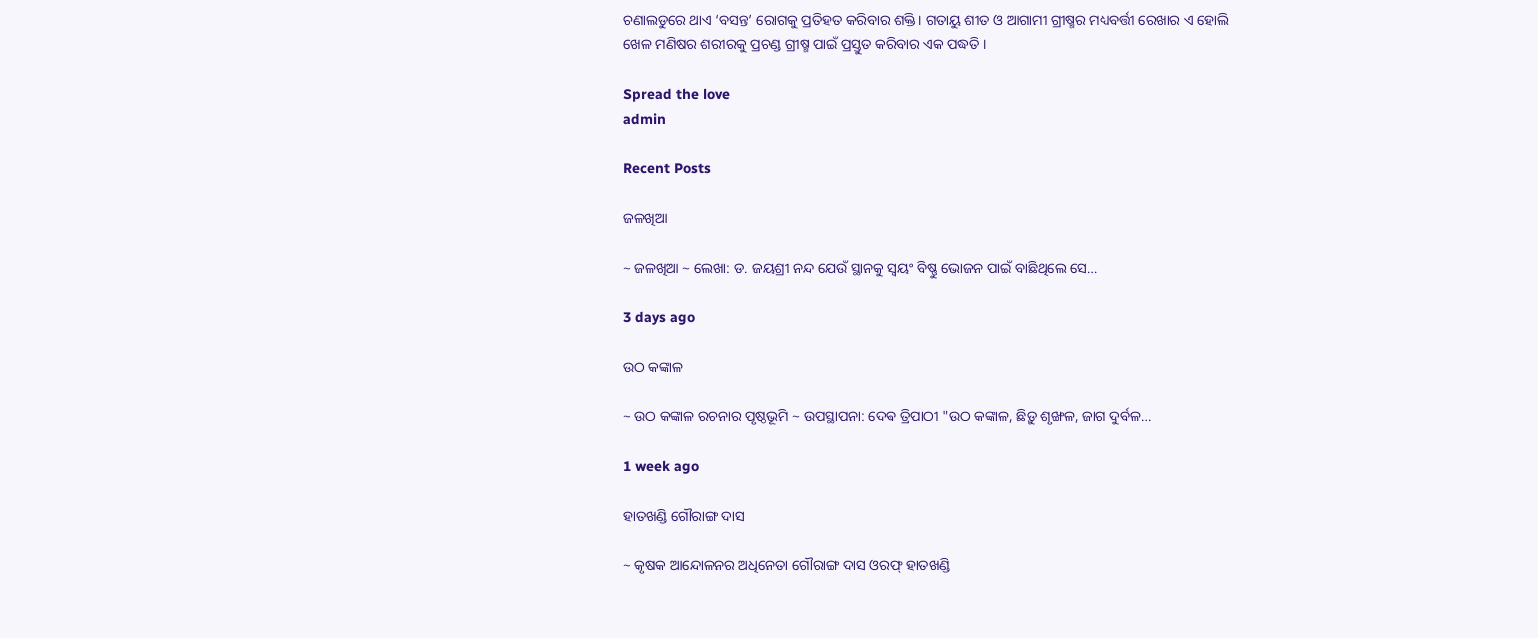ଚଣାଲଡୁରେ ଥାଏ ‘ବସନ୍ତ’ ରୋଗକୁ ପ୍ରତିହତ କରିବାର ଶକ୍ତି। ଗତାୟୁ ଶୀତ ଓ ଆଗାମୀ ଗ୍ରୀଷ୍ମର ମଧ୍ୟବର୍ତ୍ତୀ ରେଖାର ଏ ହୋଲି ଖେଳ ମଣିଷର ଶରୀରକୁ ପ୍ରଚଣ୍ଡ ଗ୍ରୀଷ୍ମ ପାଇଁ ପ୍ରସ୍ତୁତ କରିବାର ଏକ ପଦ୍ଧତି ।

Spread the love
admin

Recent Posts

ଜଳଖିଆ

~ ଜଳଖିଆ ~ ଲେଖା: ଡ. ଜୟଶ୍ରୀ ନନ୍ଦ ଯେଉଁ ସ୍ଥାନକୁ ସ୍ବୟଂ ବିଷ୍ଣୁ ଭୋଜନ ପାଇଁ ବାଛିଥିଲେ ସେ…

3 days ago

ଉଠ କଙ୍କାଳ

~ ଉଠ କଙ୍କାଳ ରଚନାର ପୃଷ୍ଠଭୂମି ~ ଉପସ୍ଥାପନା: ଦେଵ ତ୍ରିପାଠୀ "ଉଠ କଙ୍କାଳ, ଛିଡ଼ୁ ଶୃଙ୍ଖଳ, ଜାଗ ଦୁର୍ବଳ…

1 week ago

ହାତଖଣ୍ଡି ଗୌରାଙ୍ଗ ଦାସ

~ କୃଷକ ଆନ୍ଦୋଳନର ଅଧିନେତା ଗୌରାଙ୍ଗ ଦାସ ଓରଫ୍ ହାତଖଣ୍ଡି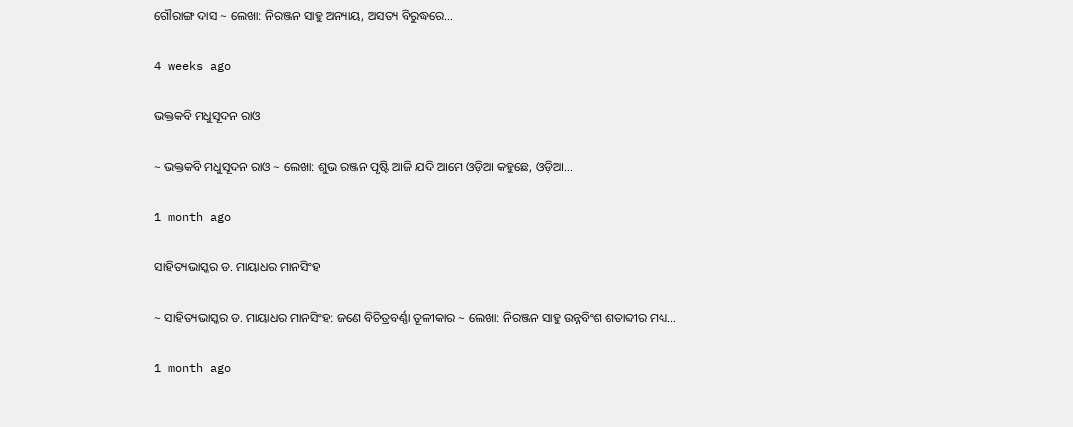ଗୌରାଙ୍ଗ ଦାସ ~ ଲେଖା: ନିରଞ୍ଜନ ସାହୁ ଅନ୍ୟାୟ, ଅସତ୍ୟ ବିରୁଦ୍ଧରେ…

4 weeks ago

ଭକ୍ତକବି ମଧୁସୂଦନ ରାଓ

~ ଭକ୍ତକବି ମଧୁସୂଦନ ରାଓ ~ ଲେଖା: ଶୁଭ ରଞ୍ଜନ ପୃଷ୍ଟି ଆଜି ଯଦି ଆମେ ଓଡ଼ିଆ କହୁଛେ, ଓଡ଼ିଆ…

1 month ago

ସାହିତ୍ୟଭାସ୍କର ଡ. ମାୟାଧର ମାନସିଂହ

~ ସାହିତ୍ୟଭାସ୍କର ଡ. ମାୟାଧର ମାନସିଂହ: ଜଣେ ବିଚିତ୍ରବର୍ଣ୍ଣା ତୂଳୀକାର ~ ଲେଖା: ନିରଞ୍ଜନ ସାହୁ ଉନ୍ନବିଂଶ ଶତାବ୍ଦୀର ମଧ୍ୟ…

1 month ago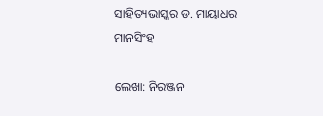ସାହିତ୍ୟଭାସ୍କର ଡ. ମାୟାଧର ମାନସିଂହ

ଲେଖା: ନିରଞ୍ଜନ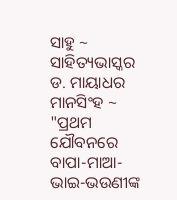ସାହୁ ~ ସାହିତ୍ୟଭାସ୍କର ଡ. ମାୟାଧର ମାନସିଂହ ~ "ପ୍ରଥମ ଯୌବନରେ ବାପା-ମାଆ-ଭାଇ-ଭଉଣୀଙ୍କ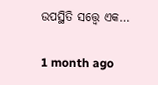ଉପସ୍ଥିତି ସତ୍ତ୍ୱେ ଏକ…

1 month ago